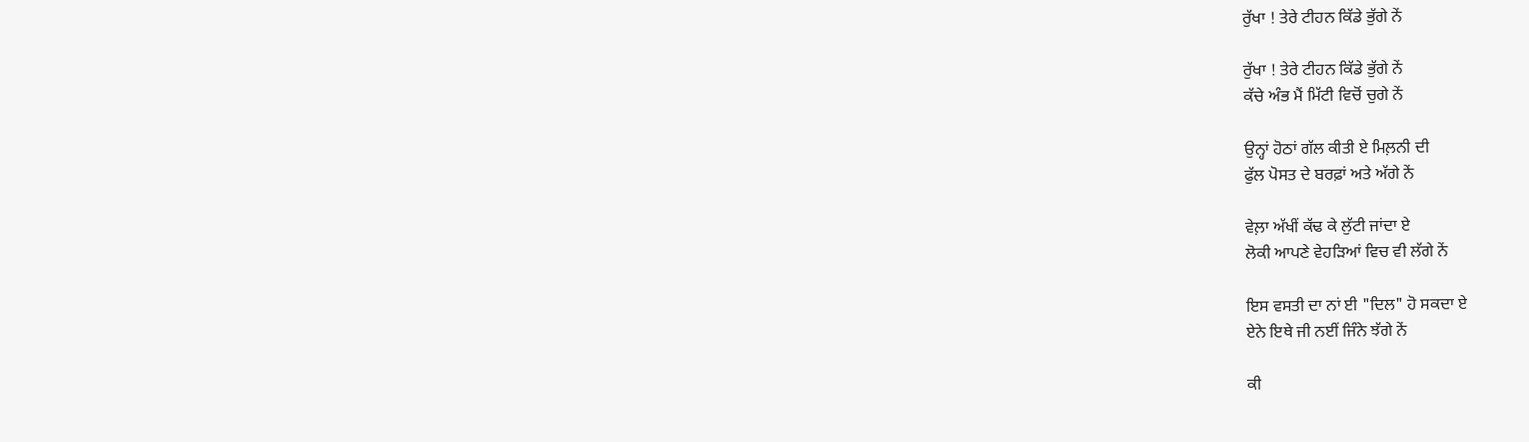ਰੁੱਖਾ ! ਤੇਰੇ ਟੀਹਨ ਕਿੱਡੇ ਭੁੱਗੇ ਨੇਂ

ਰੁੱਖਾ ! ਤੇਰੇ ਟੀਹਨ ਕਿੱਡੇ ਭੁੱਗੇ ਨੇਂ
ਕੱਚੇ ਅੰਭ ਮੈਂ ਮਿੱਟੀ ਵਿਚੋਂ ਚੁਗੇ ਨੇਂ

ਉਨ੍ਹਾਂ ਹੋਠਾਂ ਗੱਲ ਕੀਤੀ ਏ ਮਿਲ਼ਨੀ ਦੀ
ਫੁੱਲ ਪੋਸਤ ਦੇ ਬਰਫ਼ਾਂ ਅਤੇ ਅੱਗੇ ਨੇਂ

ਵੇਲ਼ਾ ਅੱਖੀਂ ਕੱਢ ਕੇ ਲੁੱਟੀ ਜਾਂਦਾ ਏ
ਲੋਕੀ ਆਪਣੇ ਵੇਹੜਿਆਂ ਵਿਚ ਵੀ ਲੱਗੇ ਨੇਂ

ਇਸ ਵਸਤੀ ਦਾ ਨਾਂ ਈ "ਦਿਲ" ਹੋ ਸਕਦਾ ਏ
ਏਨੇ ਇਥੇ ਜੀ ਨਈਂ ਜਿੰਨੇ ਝੱਗੇ ਨੇਂ

ਕੀ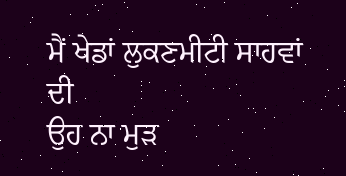ਮੈਂ ਖੇਡਾਂ ਲੁਕਣਮੀਟੀ ਸਾਹਵਾਂ ਦੀ
ਉਹ ਨਾ ਮੁੜ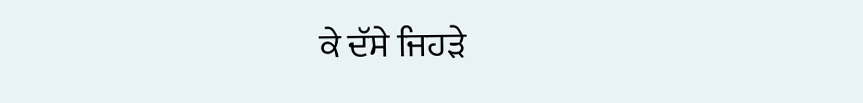ਕੇ ਦੱਸੇ ਜਿਹੜੇ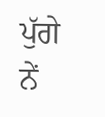ਪੁੱਗੇ ਨੇਂ